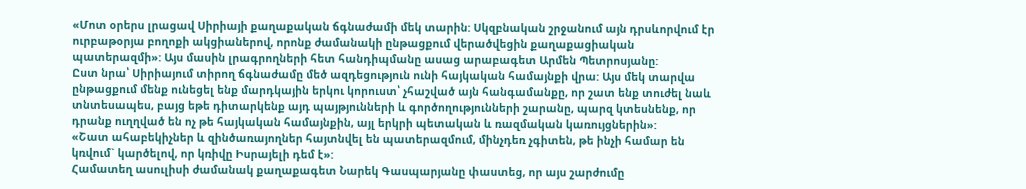«Մոտ օրերս լրացավ Սիրիայի քաղաքական ճգնաժամի մեկ տարին: Սկզբնական շրջանում այն դրսևորվում էր ուրբաթօրյա բողոքի ակցիաներով, որոնք ժամանակի ընթացքում վերածվեցին քաղաքացիական պատերազմի»: Այս մասին լրագրողների հետ հանդիպմանը ասաց արաբագետ Արմեն Պետրոսյանը:
Ըստ նրա՝ Սիրիայում տիրող ճգնաժամը մեծ ազդեցություն ունի հայկական համայնքի վրա: Այս մեկ տարվա ընթացքում մենք ունեցել ենք մարդկային երկու կորուստ՝ չհաշված այն հանգամանքը, որ շատ ենք տուժել նաև տնտեսապես, բայց եթե դիտարկենք այդ պայթյունների և գործողությունների շարանը, պարզ կտեսնենք, որ դրանք ուղղված են ոչ թե հայկական համայնքին, այլ երկրի պետական և ռազմական կառույցներին»:
«Շատ ահաբեկիչներ և զինծառայողներ հայտնվել են պատերազմում, մինչդեռ չգիտեն, թե ինչի համար են կռվում` կարծելով, որ կռիվը Իսրայելի դեմ է»:
Համատեղ ասուլիսի ժամանակ քաղաքագետ Նարեկ Գասպարյանը փաստեց, որ այս շարժումը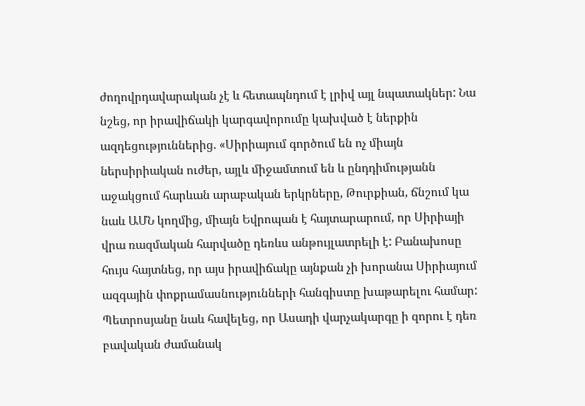ժողովրդավարական չէ և հետապնդում է լրիվ այլ նպատակներ: Նա նշեց, որ իրավիճակի կարգավորումը կախված է ներքին ազդեցություններից. «Սիրիայում գործում են ոչ միայն ներսիրիական ուժեր, այլև միջամտում են և ընդդիմությանն աջակցում հարևան արաբական երկրները, Թուրքիան, ճնշում կա նաև ԱՄՆ կողմից, միայն Եվրոպան է հայտարարում, որ Սիրիայի վրա ռազմական հարվածը դեռևս անթույլատրելի է: Բանախոսը հույս հայտնեց, որ այս իրավիճակը այնքան չի խորանա Սիրիայում ազգային փոքրամասնությունների հանգիստը խաթարելու համար:
Պետրոսյանը նաև հավելեց, որ Ասադի վարչակարգը ի զորու է դեռ բավական ժամանակ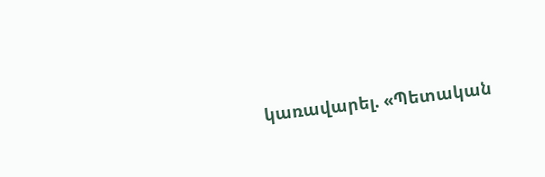կառավարել. «Պետական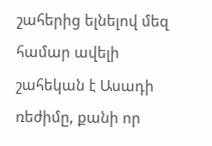շահերից ելնելով մեզ համար ավելի շահեկան է Ասադի ռեժիմը, քանի որ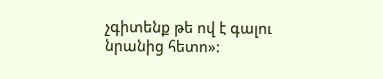չգիտենք թե ով է գալու նրանից հետո»: